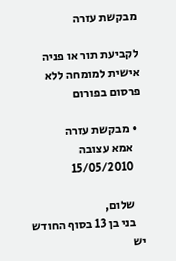מבקשת עזרה

לקביעת תור או פניה אישית למומחה ללא פרסום בפורום

  • מבקשת עזרה
    אמא עצובה
    15/05/2010

    שלום,
    בני בן 13 בסוף החודש יש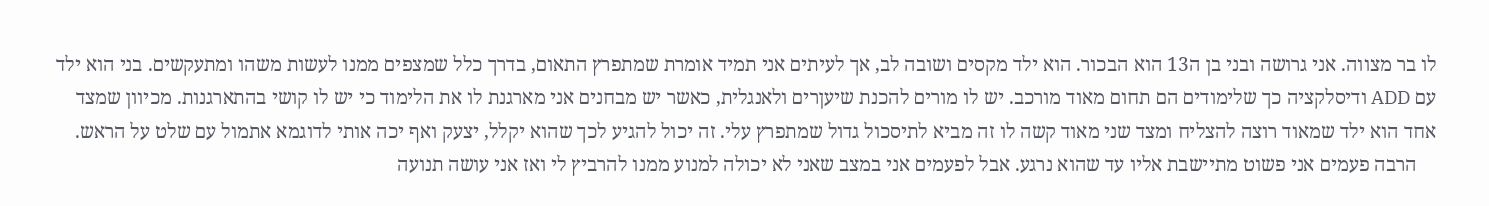לו בר מצווה. אני גרושה ובני בן ה13 הוא הבכור. הוא ילד מקסים ושובה לב, אך לעיתים אני תמיד אומרת שמתפרץ התאום, בדרך כלל שמצפים ממנו לעשות משהו ומתעקשים. בני הוא ילד עם ADD ודיסלקציה כך שלימודים הם תחום מאוד מורכב. יש לו מורים להכנת שיעןרים ולאנגלית, כאשר יש מבחנים אני מארגנת לו את הלימוד כי יש לו קושי בהתארגנות. מכיוון שמצד אחד הוא ילד שמאוד רוצה להצליח ומצד שני מאוד קשה לו זה מביא לתיסכול גדול שמתפרץ עלי. זה יכול להגיע לכך שהוא יקלל, יצעק ואף יכה אותי לדוגמא אתמול עם שלט על הראש.
    הרבה פעמים אני פשוט מתיישבת אליו עד שהוא נרגע. אבל לפעמים אני במצב שאני לא יכולה למנוע ממנו להרביץ לי ואז אני עושה תנועה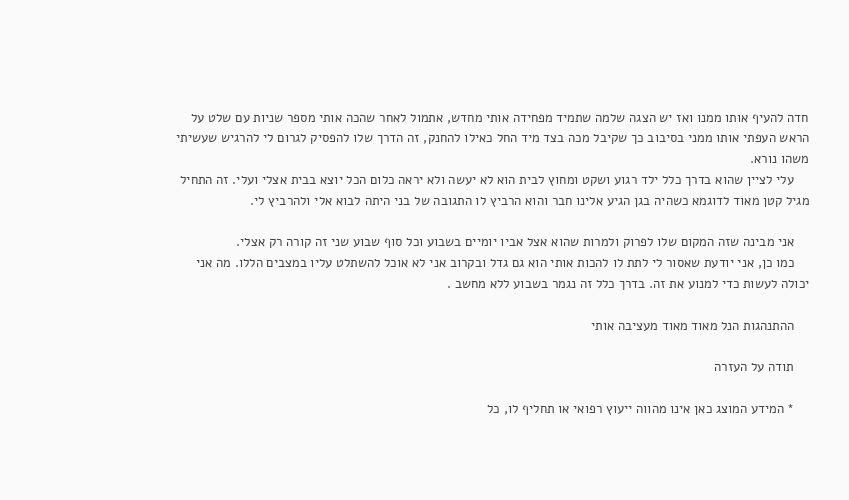חדה להעיף אותו ממנו ואז יש הצגה שלמה שתמיד מפחידה אותי מחדש, אתמול לאחר שהכה אותי מספר שניות עם שלט על הראש העפתי אותו ממני בסיבוב כך שקיבל מכה בצד מיד החל כאילו להחנק, זה הדרך שלו להפסיק לגרום לי להרגיש שעשיתי משהו נורא.
    עלי לציין שהוא בדרך כלל ילד רגוע ושקט ומחוץ לבית הוא לא יעשה ולא יראה כלום הכל יוצא בבית אצלי ועלי. זה התחיל מגיל קטן מאוד לדוגמא כשהיה בגן הגיע אלינו חבר והוא הרביץ לו התגובה של בני היתה לבוא אלי ולהרביץ לי.

    אני מבינה שזה המקום שלו לפרוק ולמרות שהוא אצל אביו יומיים בשבוע וכל סוף שבוע שני זה קורה רק אצלי.
    כמו כן, אני יודעת שאסור לי לתת לו להכות אותי הוא גם גדל ובקרוב אני לא אוכל להשתלט עליו במצבים הללו. מה אני יכולה לעשות כדי למנוע את זה. בדרך כלל זה נגמר בשבוע ללא מחשב .

    ההתנהגות הנל מאוד מאוד מעציבה אותי

    תודה על העזרה

    * המידע המוצג כאן אינו מהווה ייעוץ רפואי או תחליף לו, כל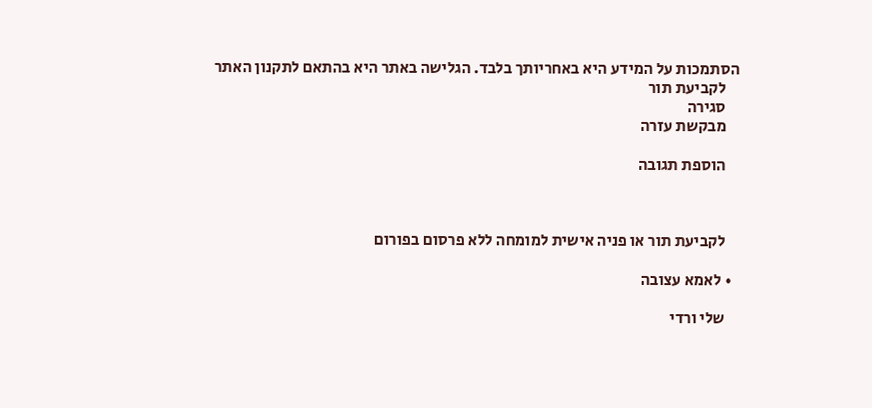הסתמכות על המידע היא באחריותך בלבד. הגלישה באתר היא בהתאם לתקנון האתר
    לקביעת תור
    סגירה
    מבקשת עזרה

    הוספת תגובה



    לקביעת תור או פניה אישית למומחה ללא פרסום בפורום

  • לאמא עצובה

    שלי ורדי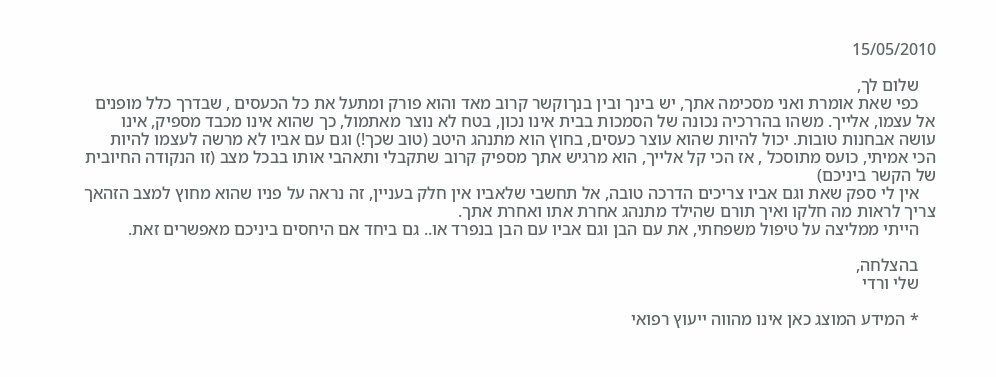15/05/2010

    שלום לך,
    כפי שאת אומרת ואני מסכימה אתך, יש בינך ובין בנךוקשר קרוב מאד והוא פורק ומתעל את כל הכעסים , שבדרך כלל מופנים אל עצמו, אלייך. משהו בהררכיה נכונה של הסמכות בבית אינו נכון, בטח לא נוצר מאתמול, כך שהוא אינו מכבד מספיק, אינו עושה אבחנות טובות. יכול להיות שהוא עוצר כעסים, בחוץ הוא מתנהג היטב (טוב שכך!) וגם עם אביו לא מרשה לעצמו להיות הכי אמיתי, כועס מתוסכל , אז הכי קל אלייך, הוא מרגיש אתך מספיק קרוב שתקבלי ותאהבי אותו בבכל מצב (זו הנקודה החיובית של הקשר ביניכם)
    אין לי ספק שאת וגם אביו צריכים הדרכה טובה, אל תחשבי שלאביו אין חלק בעניין, זה נראה על פניו שהוא מחוץ למצב הזהאך צריך לראות מה חלקו ואיך תורם שהילד מתנהג אחרת אתו ואחרת אתך.
    הייתי ממליצה על טיפול משפחתי, את עם הבן וגם אביו עם הבן בנפרד או.. גם ביחד אם היחסים ביניכם מאפשרים זאת.

    בהצלחה,
    שלי ורדי

    * המידע המוצג כאן אינו מהווה ייעוץ רפואי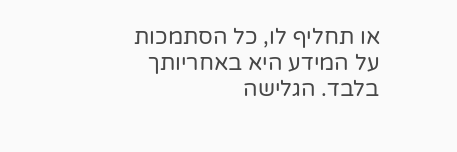או תחליף לו, כל הסתמכות על המידע היא באחריותך בלבד. הגלישה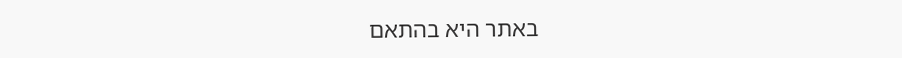באתר היא בהתאם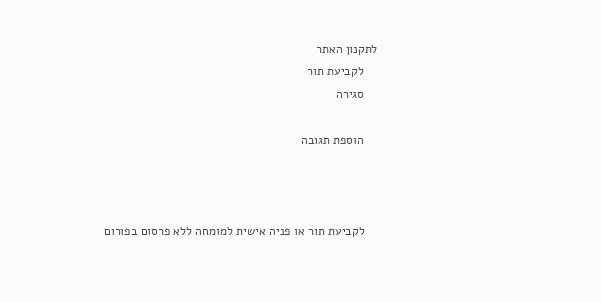לתקנון האתר
    לקביעת תור
    סגירה

    הוספת תגובה



    לקביעת תור או פניה אישית למומחה ללא פרסום בפורום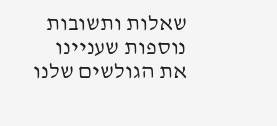שאלות ותשובות נוספות שעניינו את הגולשים שלנו